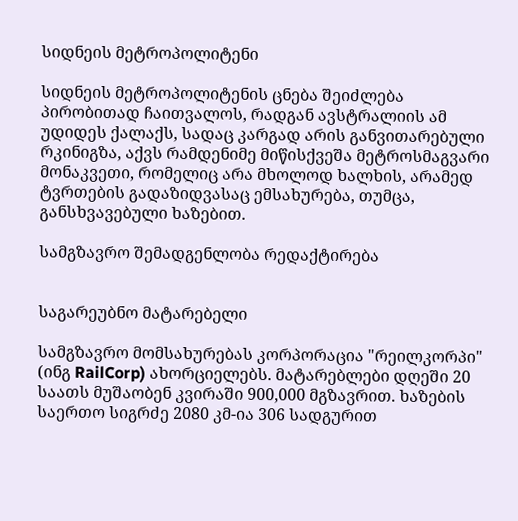სიდნეის მეტროპოლიტენი

სიდნეის მეტროპოლიტენის ცნება შეიძლება პირობითად ჩაითვალოს, რადგან ავსტრალიის ამ უდიდეს ქალაქს, სადაც კარგად არის განვითარებული რკინიგზა, აქვს რამდენიმე მიწისქვეშა მეტროსმაგვარი მონაკვეთი, რომელიც არა მხოლოდ ხალხის, არამედ ტვრთების გადაზიდვასაც ემსახურება, თუმცა, განსხვავებული ხაზებით.

სამგზავრო შემადგენლობა რედაქტირება


საგარეუბნო მატარებელი

სამგზავრო მომსახურებას კორპორაცია "რეილკორპი" (ინგ RailCorp) ახორციელებს. მატარებლები დღეში 20 საათს მუშაობენ კვირაში 900,000 მგზავრით. ხაზების საერთო სიგრძე 2080 კმ-ია 306 სადგურით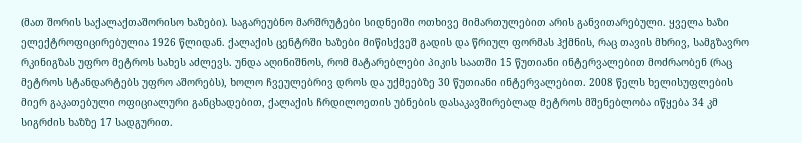(მათ შორის საქალაქთაშორისო ხაზები). საგარეუბნო მარშრუტები სიდნეიში ოთხივე მიმართულებით არის განვითარებული. ყველა ხაზი ელექტროფიცირებულია 1926 წლიდან. ქალაქის ცენტრში ხაზები მიწისქვეშ გადის და წრიულ ფორმას ჰქმნის, რაც თავის მხრივ, სამგზავრო რკინიგზას უფრო მეტროს სახეს აძლევს. უნდა აღინიშნოს, რომ მატარებლები პიკის საათში 15 წუთიანი ინტერვალებით მოძრაობენ (რაც მეტროს სტანდარტებს უფრო აშორებს), ხოლო ჩვეულებრივ დროს და უქმეებზე 30 წუთიანი ინტერვალებით. 2008 წელს ხელისუფლების მიერ გაკათებული ოფიციალური განცხადებით, ქალაქის ჩრდილოეთის უბნების დასაკავშირებლად მეტროს მშენებლობა იწყება 34 კმ სიგრძის ხაზზე 17 სადგურით.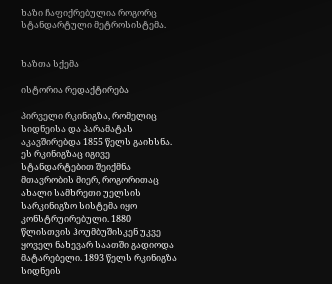ხაზი ჩაფიქრებულია როგორც სტანდარტული მეტროსისტემა.


ხაზთა სქემა

ისტორია რედაქტირება

პირველი რკინიგზა, რომელიც სიდნეისა და პარამატას აკავშირებდა 1855 წელს გაიხსნა. ეს რკინიგზაც იგივე სტანდარტებით შეიქმნა მთავრობის მიერ, როგორითაც ახალი სამხრეთი უელსის სარკინიგზო სისტემა იყო კონსტრუირებული. 1880 წლისთვის ჰოუმბუშისკენ უკვე ყოველ ნახევარ საათში გადიოდა მატარებელი. 1893 წელს რკინიგზა სიდნეის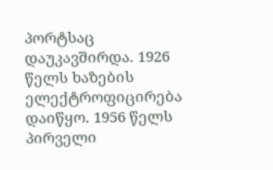პორტსაც დაუკავშირდა. 1926 წელს ხაზების ელექტროფიცირება დაიწყო. 1956 წელს პირველი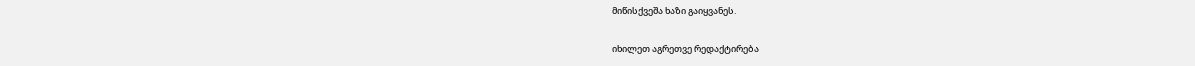მიწისქვეშა ხაზი გაიყვანეს.

იხილეთ აგრეთვე რედაქტირება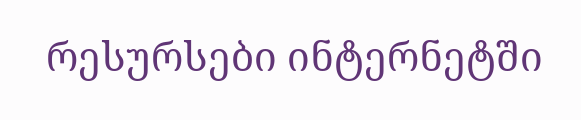რესურსები ინტერნეტში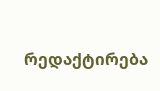რედაქტირება